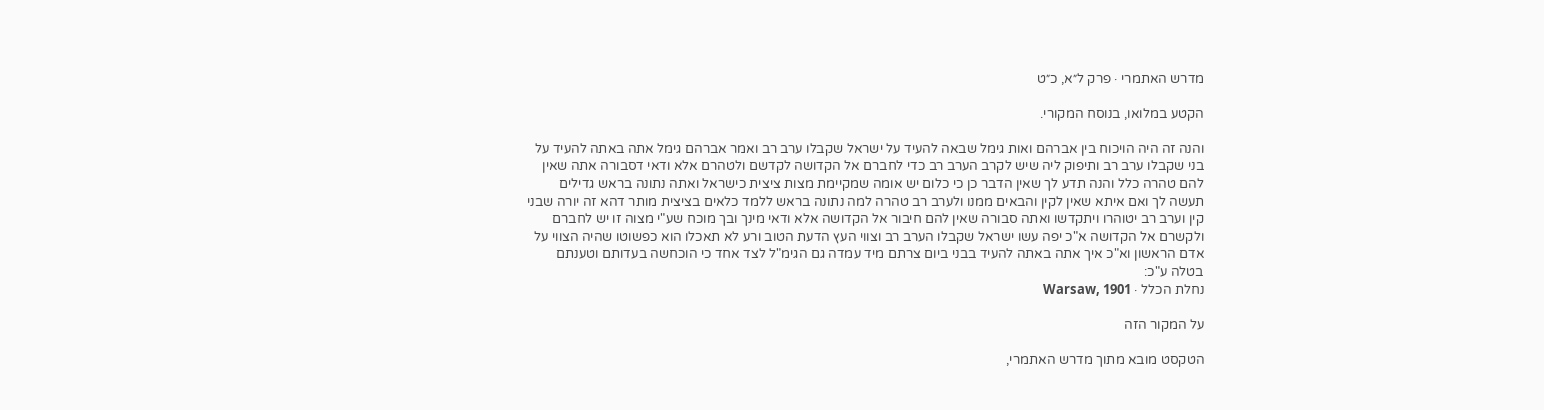מדרש האתמרי · פרק ל״א, כ״ט

הקטע במלואו, בנוסח המקורי.

והנה זה היה הויכוח בין אברהם ואות גימל שבאה להעיד על ישראל שקבלו ערב רב ואמר אברהם גימל אתה באתה להעיד על בני שקבלו ערב רב ותיפוק ליה שיש לקרב הערב רב כדי לחברם אל הקדושה לקדשם ולטהרם אלא ודאי דסבורה אתה שאין להם טהרה כלל והנה תדע לך שאין הדבר כן כי כלום יש אומה שמקיימת מצות ציצית כישראל ואתה נתונה בראש גדילים תעשה לך ואם איתא שאין לקין והבאים ממנו ולערב רב טהרה למה נתונה בראש ללמד כלאים בציצית מותר דהא זה יורה שבני קין וערב רב יטוהרו ויתקדשו ואתה סבורה שאין להם חיבור אל הקדושה אלא ודאי מינך ובך מוכח שע"י מצוה זו יש לחברם ולקשרם אל הקדושה א"כ יפה עשו ישראל שקבלו הערב רב וצווי העץ הדעת הטוב ורע לא תאכלו הוא כפשוטו שהיה הצווי על אדם הראשון וא"כ איך אתה באתה להעיד בבני ביום צרתם מיד עמדה גם הגימ"ל לצד אחד כי הוכחשה בעדותם וטענתם בטלה ע"כ:
נחלת הכלל · Warsaw, 1901

על המקור הזה

הטקסט מובא מתוך מדרש האתמרי,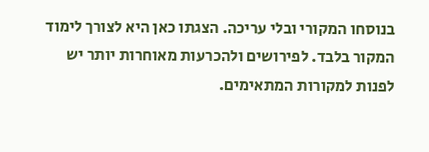בנוסחו המקורי ובלי עריכה. הצגתו כאן היא לצורך לימוד המקור בלבד. לפירושים ולהכרעות מאוחרות יותר יש לפנות למקורות המתאימים.